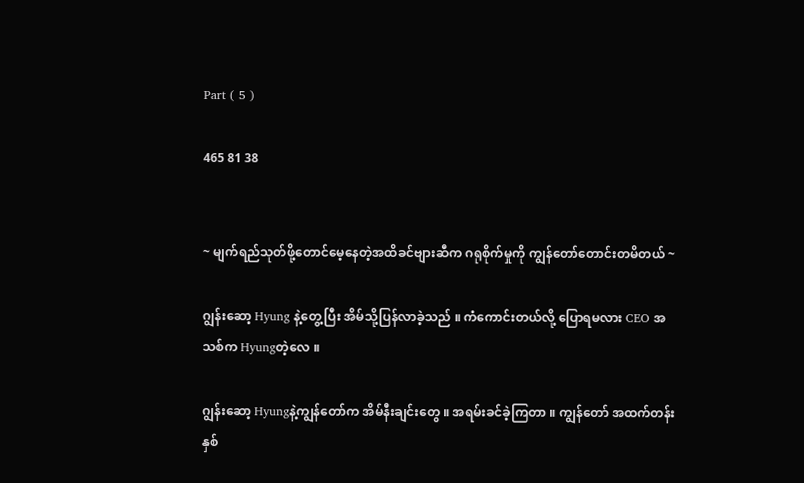Part ( 5 )

465 81 38


~ မျက်ရည်သုတ်ဖို့တောင်မေ့နေတဲ့အထိခင်ဗျားဆီက ဂရုစိုက်မှုကို ကျွန်တော်တောင်းတမိတယ် ~

ဂျွန်းဆော့ Hyung နဲ့တွေ့ပြီး အိမ်သို့ပြန်လာခဲ့သည် ။ ကံကောင်းတယ်လို့ ပြောရမလား CEO အသစ်က Hyungတဲ့လေ ။

ဂျွန်းဆော့ Hyungနဲ့ကျွန်တော်က အိမ်နီးချင်းတွေ ။ အရမ်းခင်ခဲ့ကြတာ ။ ကျွန်တော် အထက်တန်းနှစ်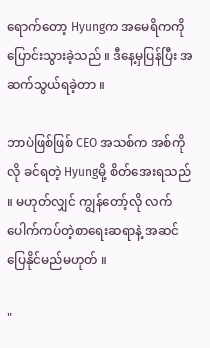ရောက်တော့ Hyungက အမေရိကကိုပြောင်းသွားခဲ့သည် ။ ဒီနေ့မှပြန်ပြီး အဆက်သွယ်ရခဲ့တာ ။

ဘာပဲဖြစ်ဖြစ် CEO အသစ်က အစ်ကိုလို ခင်ရတဲ့ Hyungမို့ စိတ်အေးရသည် ။ မဟုတ်လျှင် ကျွန်တော့်လို လက်ပေါက်ကပ်တဲ့စာရေးဆရာနဲ့ အဆင်ပြေနိုင်မည်မဟုတ် ။

"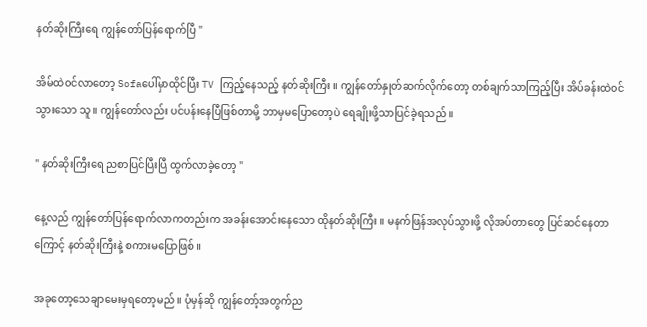နတ်ဆိုးကြီးရေ ကျွန်တော်ပြန်ရောက်ပြီ "

အိမ်ထဲ၀င်လာတော့ Sofaပေါ်မှာထိုင်ပြီး TV ကြည့်နေသည့် နတ်ဆိုးကြီး ။ ကျွန်တော်နှုတ်ဆက်လိုက်တော့ တစ်ချက်သာကြည့်ပြီး အိပ်ခန်းထဲ၀င်သွားသော သူ ။ ကျွန်တော်လည်း ပင်ပန်းနေပြီဖြစ်တာမို့ ဘာမှမပြောတော့ပဲ ရေချိုးဖို့သာပြင်ခဲ့ရသည် ။

" နတ်ဆိုးကြီးရေ ညစာပြင်ပြီးပြီ ထွက်လာခဲ့တော့ "

နေ့လည် ကျွန်တော်ပြန်ရောက်လာကတည်းက အခန်းအောင်းနေသော ထိုနတ်ဆိုးကြီး ။ မနက်ဖြန်အလုပ်သွားဖို့ လိုအပ်တာတွေ ပြင်ဆင်နေတာကြောင့် နတ်ဆိုးကြီးနဲ့ စကားမပြောဖြစ် ။

အခုတော့သေချာမေးမှရတော့မည် ။ ပုံမှန်ဆို ကျွန်တော့်အတွက်ည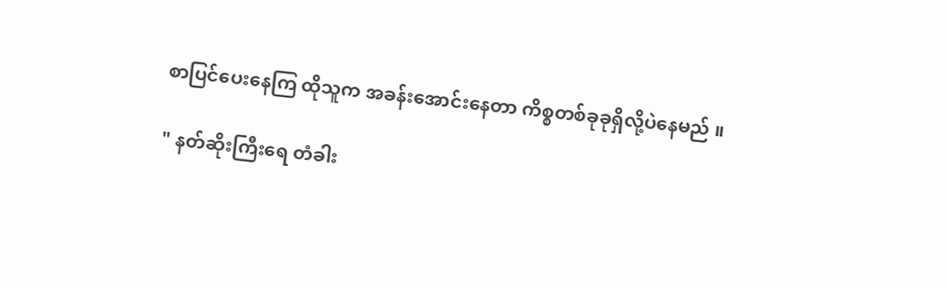စာပြင်ပေးနေကြ ထိုသူက အခန်းအောင်းနေတာ ကိစ္စတစ်ခုခုရှိလို့ပဲနေမည် ။

" နတ်ဆိုးကြီးရေ တံခါး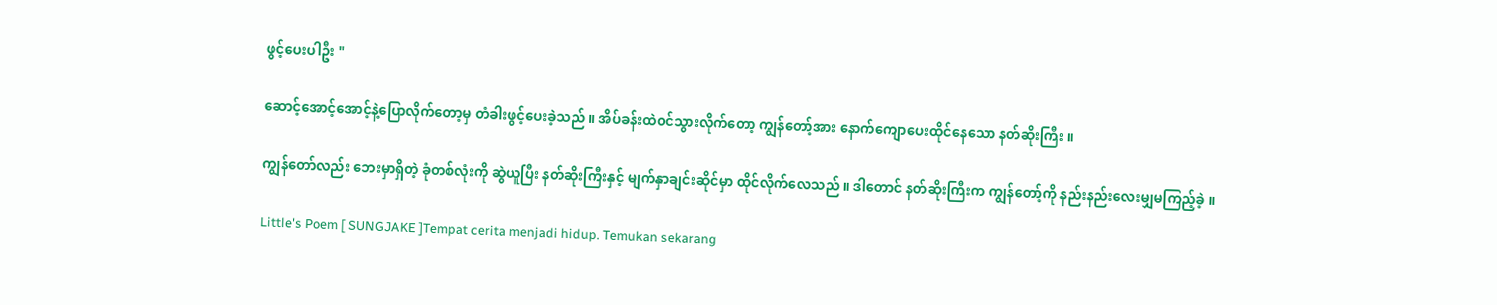ဖွင့်ပေးပါဦး "

ဆောင့်အောင့်အောင့်နဲ့ပြောလိုက်တော့မှ တံခါးဖွင့်ပေးခဲ့သည် ။ အိပ်ခန်းထဲ၀င်သွားလိုက်တော့ ကျွန်တော့်အား နောက်ကျောပေးထိုင်နေသော နတ်ဆိုးကြီး ။

ကျွန်တော်လည်း ဘေးမှာရှိတဲ့ ခုံတစ်လုံးကို ဆွဲယူပြီး နတ်ဆိုးကြီးနှင့် မျက်နှာချင်းဆိုင်မှာ ထိုင်လိုက်လေသည် ။ ဒါတောင် နတ်ဆိုးကြီးက ကျွန်တော့်ကို နည်းနည်းလေးမျှမကြည့်ခဲ့ ။

Little's Poem [ SUNGJAKE ]Tempat cerita menjadi hidup. Temukan sekarang